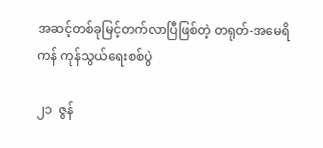အဆင့်တစ်ခုမြင့်တက်လာပြီဖြစ်တဲ့ တရုတ်-အမေရိကန် ကုန်သွယ်ရေးစစ်ပွဲ

၂၁  ဇွန်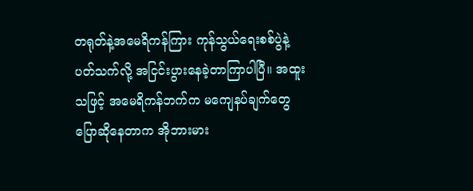တရုတ်နဲ့အမေရိကန်ကြား ကုန်သွယ်ရေးစစ်ပွဲနဲ့ပတ်သက်လို့ အငြင်းပွားနေခဲ့တာကြာပါပြီ။ အထူးသဖြင့် အမေရိကန်ဘက်က မကျေနပ်ချက်တွေပြောဆိုနေတာက အိုဘားမား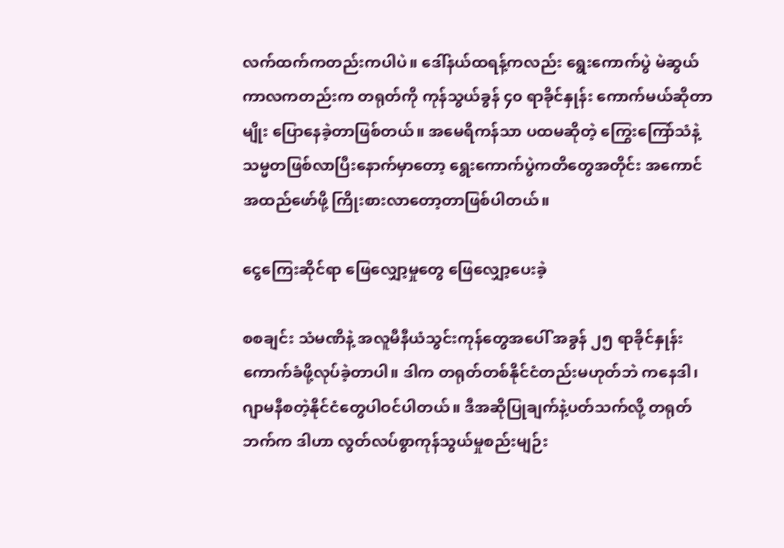လက်ထက်ကတည်းကပါပဲ။ ဒေါ်နယ်ထရန့်ကလည်း ရွေးကောက်ပွဲ မဲဆွယ်ကာလကတည်းက တရုတ်ကို ကုန်သွယ်ခွန် ၄၀ ရာခိုင်နှုန်း ကောက်မယ်ဆိုတာမျိုး ပြောနေခဲ့တာဖြစ်တယ်။ အမေရိကန်သာ ပထမဆိုတဲ့ ကြွေးကြော်သံနဲ့ သမ္မတဖြစ်လာပြီးနောက်မှာတော့ ရွေးကောက်ပွဲကတိတွေအတိုင်း အကောင်အထည်ဖော်ဖို့ ကြိုးစားလာတော့တာဖြစ်ပါတယ်။

ငွေကြေးဆိုင်ရာ ဖြေလျှော့မှုတွေ ဖြေလျှော့ပေးခဲ့

စစချင်း သံမဏိနဲ့ အလူမီနီယံသွင်းကုန်တွေအပေါ် အခွန် ၂၅ ရာခိုင်နှုန်းကောက်ခံဖို့လုပ်ခဲ့တာပါ။ ဒါက တရုတ်တစ်နိုင်ငံတည်းမဟုတ်ဘဲ ကနေဒါ၊ ဂျာမနီစတဲ့နိုင်ငံတွေပါဝင်ပါတယ်။ ဒီအဆိုပြုချက်နဲ့ပတ်သက်လို့ တရုတ်ဘက်က ဒါဟာ လွတ်လပ်စွာကုန်သွယ်မှုစည်းမျဉ်း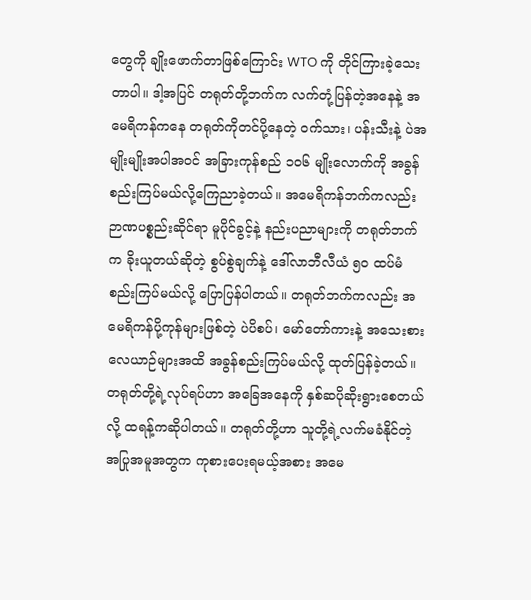တွေကို ချိုးဖောက်တာဖြစ်ကြောင်း WTO ကို တိုင်ကြားခဲ့သေးတာပါ။ ဒါ့အပြင် တရုတ်တို့ဘက်က လက်တုံ့ပြန်တဲ့အနေနဲ့ အမေရိကန်ကနေ တရုတ်ကိုတင်ပို့နေတဲ့ ဝက်သား၊ ပန်းသီးနဲ့ ပဲအမျိုးမျိုးအပါအဝင် အခြားကုန်စည် ၁၀၆ မျိုးလောက်ကို အခွန်စည်းကြပ်မယ်လို့ကြေညာခဲ့တယ်။ အမေရိကန်ဘက်ကလည်း ဉာဏပစ္စည်းဆိုင်ရာ မူပိုင်ခွင့်နဲ့ နည်းပညာများကို တရုတ်ဘက်က ခိုးယူတယ်ဆိုတဲ့ စွပ်စွဲချက်နဲ့ ဒေါ်လာဘီလီယံ ၅၀ ထပ်မံစည်းကြပ်မယ်လို့ ပြောပြန်ပါတယ်။ တရုတ်ဘက်ကလည်း အမေရိကန်ပို့ကုန်များဖြစ်တဲ့ ပဲပိစပ်၊ မော်တော်ကားနဲ့ အသေးစားလေယာဉ်များအထိ အခွန်စည်းကြပ်မယ်လို့ ထုတ်ပြန်ခဲ့တယ်။ တရုတ်တို့ရဲ့လုပ်ရပ်ဟာ အခြေအနေကို နှစ်ဆပိုဆိုးရွားစေတယ်လို့ ထရန့်ကဆိုပါတယ်။ တရုတ်တို့ဟာ သူတို့ရဲ့လက်မခံနိုင်တဲ့ အပြုအမူအတွက ကုစားပေးရမယ့်အစား အမေ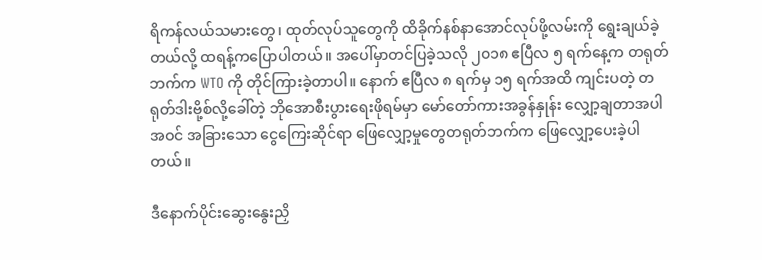ရိကန်လယ်သမားတွေ၊ ထုတ်လုပ်သူတွေကို ထိခိုက်နစ်နာအောင်လုပ်ဖို့လမ်းကို ရွေးချယ်ခဲ့တယ်လို့ ထရန့်ကပြောပါတယ်။ အပေါ်မှာတင်ပြခဲ့သလို ၂၀၁၈ ဧပြီလ ၅ ရက်နေ့က တရုတ်ဘက်က WTO ကို တိုင်ကြားခဲ့တာပါ။ နောက် ဧပြီလ ၈ ရက်မှ ၁၅ ရက်အထိ ကျင်းပတဲ့ တရုတ်ဒါးဗို့စ်လို့ခေါ်တဲ့ ဘိုအောစီးပွားရေးဖိုရမ်မှာ မော်တော်ကားအခွန်နှုန်း လျှော့ချတာအပါအဝင် အခြားသော ငွေကြေးဆိုင်ရာ ဖြေလျှော့မှုတွေတရုတ်ဘက်က ဖြေလျှော့ပေးခဲ့ပါတယ်။

ဒီနောက်ပိုင်းဆွေးနွေးညှိ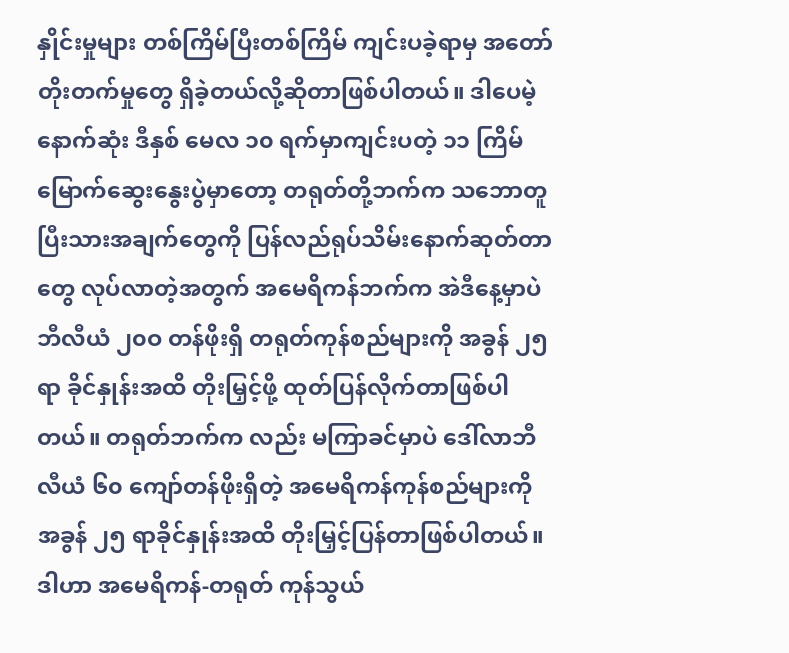နှိုင်းမှုများ တစ်ကြိမ်ပြီးတစ်ကြိမ် ကျင်းပခဲ့ရာမှ အတော်တိုးတက်မှုတွေ ရှိခဲ့တယ်လို့ဆိုတာဖြစ်ပါတယ်။ ဒါပေမဲ့နောက်ဆုံး ဒီနှစ် မေလ ၁၀ ရက်မှာကျင်းပတဲ့ ၁၁ ကြိမ်မြောက်ဆွေးနွေးပွဲမှာတော့ တရုတ်တို့ဘက်က သဘောတူပြီးသားအချက်တွေကို ပြန်လည်ရုပ်သိမ်းနောက်ဆုတ်တာတွေ လုပ်လာတဲ့အတွက် အမေရိကန်ဘက်က အဲဒီနေ့မှာပဲ ဘီလီယံ ၂၀ဝ တန်ဖိုးရှိ တရုတ်ကုန်စည်များကို အခွန် ၂၅ ရာ ခိုင်နှုန်းအထိ တိုးမြှင့်ဖို့ ထုတ်ပြန်လိုက်တာဖြစ်ပါတယ်။ တရုတ်ဘက်က လည်း မကြာခင်မှာပဲ ဒေါ်လာဘီလီယံ ၆၀ ကျော်တန်ဖိုးရှိတဲ့ အမေရိကန်ကုန်စည်များကို အခွန် ၂၅ ရာခိုင်နှုန်းအထိ တိုးမြှင့်ပြန်တာဖြစ်ပါတယ်။ ဒါဟာ အမေရိကန်-တရုတ် ကုန်သွယ်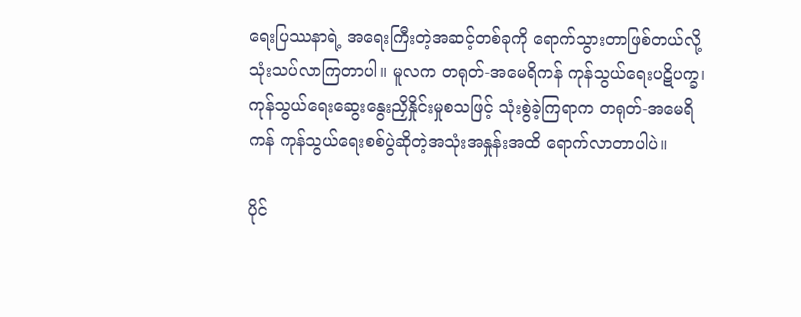ရေးပြဿနာရဲ့ အရေးကြီးတဲ့အဆင့်တစ်ခုကို ရောက်သွားတာဖြစ်တယ်လို့ သုံးသပ်လာကြတာပါ။ မူလက တရုတ်-အမေရိကန် ကုန်သွယ်ရေးပဋိပက္ခ၊ ကုန်သွယ်ရေးဆွေးနွေးညှိနှိုင်းမှုစသဖြင့် သုံးစွဲခဲ့ကြရာက တရုတ်-အမေရိကန် ကုန်သွယ်ရေးစစ်ပွဲဆိုတဲ့အသုံးအနှုန်းအထိ ရောက်လာတာပါပဲ။

ပိုင်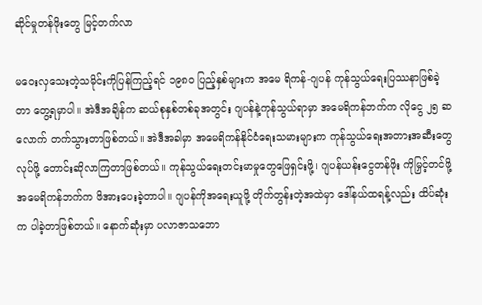ဆိုင်မှုတန်ဖိုးတွေ မြင့်တက်လာ

မဝေးလှသေးတဲ့သမိုင်းကိုပြန်ကြည့်ရင် ၁၉၈၀ ပြည့်နှစ်များက အမေ ရိကန်-ဂျပန် ကုန်သွယ်ရေးပြဿနာဖြစ်ခဲ့တာ တွေ့ရမှာပါ။ အဲဒီအချိန်က ဆယ်စုနှစ်တစ်ခုအတွင်း ဂျပန်နဲ့ကုန်သွယ်ရာမှာ အမေရိကန်ဘက်က လိုငွေ ၂၅ ဆလောက် တက်သွားတာဖြစ်တယ်။ အဲဒီအခါမှာ အမေရိကန်နိုင်ငံရေးသမားများက ကုန်သွယ်ရေးအတားအဆီးတွေလုပ်ဖို့ တောင်းဆိုလာကြတာဖြစ်တယ်။ ကုန်သွယ်ရေးတင်းမာမှုတွေဖြေရှင်းဖို့၊ ဂျပန်ယန်းငွေတန်ဖိုး ကိုမြှင့်တင်ဖို့ အမေရိကန်ဘက်က ဖိအားပေးခဲ့တာပါ။ ဂျပန်ကိုအရေးယူဖို့ တိုက်တွန်းတဲ့အထဲမှာ ဒေါ်နယ်ထရန့်လည်း ထိပ်ဆုံးက ပါခဲ့တာဖြစ်တယ်။ နောက်ဆုံးမှာ ပလာဇာသဘော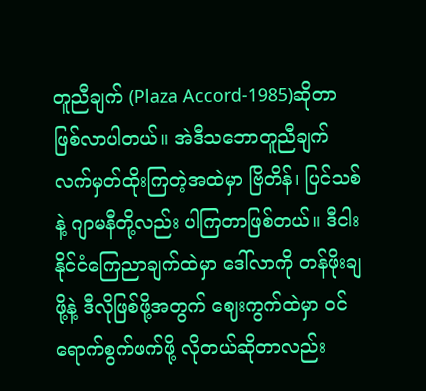တူညီချက် (Plaza Accord-1985)ဆိုတာ ဖြစ်လာပါတယ်။ အဲဒီသဘောတူညီချက် လက်မှတ်ထိုးကြတဲ့အထဲမှာ ဗြိတိန်၊ ပြင်သစ်နဲ့ ဂျာမနီတို့လည်း ပါကြတာဖြစ်တယ်။ ဒီငါးနိုင်ငံကြေညာချက်ထဲမှာ ဒေါ်လာကို တန်ဖိုးချဖို့နဲ့ ဒီလိုဖြစ်ဖို့အတွက် ဈေးကွက်ထဲမှာ ဝင်ရောက်စွက်ဖက်ဖို့ လိုတယ်ဆိုတာလည်း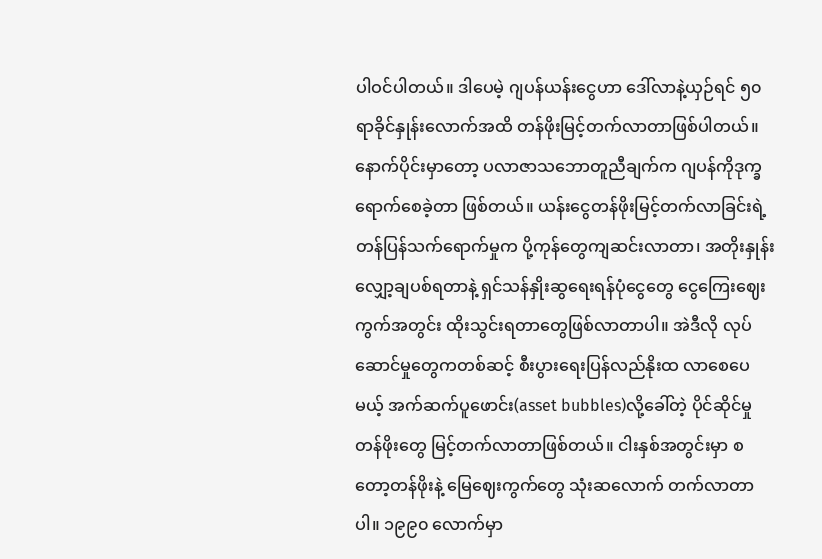ပါဝင်ပါတယ်။ ဒါပေမဲ့ ဂျပန်ယန်းငွေဟာ ဒေါ်လာနဲ့ယှဉ်ရင် ၅၀ ရာခိုင်နှုန်းလောက်အထိ တန်ဖိုးမြင့်တက်လာတာဖြစ်ပါတယ်။ နောက်ပိုင်းမှာတော့ ပလာဇာသဘောတူညီချက်က ဂျပန်ကိုဒုက္ခရောက်စေခဲ့တာ ဖြစ်တယ်။ ယန်းငွေတန်ဖိုးမြင့်တက်လာခြင်းရဲ့ တန်ပြန်သက်ရောက်မှုက ပို့ကုန်တွေကျဆင်းလာတာ၊ အတိုးနှုန်း လျှော့ချပစ်ရတာနဲ့ ရှင်သန်နှိုးဆွရေးရန်ပုံငွေတွေ ငွေကြေးဈေးကွက်အတွင်း ထိုးသွင်းရတာတွေဖြစ်လာတာပါ။ အဲဒီလို လုပ်ဆောင်မှုတွေကတစ်ဆင့် စီးပွားရေးပြန်လည်နိုးထ လာစေပေမယ့် အက်ဆက်ပူဖောင်း(asset bubbles)လို့ခေါ်တဲ့ ပိုင်ဆိုင်မှုတန်ဖိုးတွေ မြင့်တက်လာတာဖြစ်တယ်။ ငါးနှစ်အတွင်းမှာ စတော့တန်ဖိုးနဲ့ မြေဈေးကွက်တွေ သုံးဆလောက် တက်လာတာပါ။ ၁၉၉၀ လောက်မှာ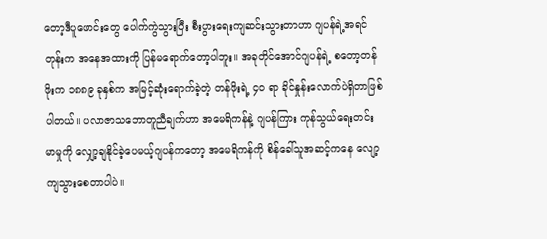တော့ဒီပူဖောင်းတွေ ပေါက်ကွဲသွားပြီး စီးပွားရေးကျဆင်းသွားတာဟာ ဂျပန်ရဲ့အရင်တုန်းက အနေအထားကို ပြန်မရောက်တော့ပါဘူး။ အခုတိုင်အောင်ဂျပန်ရဲ့ စတော့တန်ဖိုးက ၁၈၈၉ ခုနှစ်က အမြင့်ဆုံးရောက်ခဲ့တဲ့ တန်ဖိုးရဲ့ ၄၀ ရာ ခိုင်နှုန်းလောက်ပဲရှိတာဖြစ်ပါတယ်။ ပလာဇာသဘောတူညီချက်ဟာ အမေရိကန်နဲ့ ဂျပန်ကြား ကုန်သွယ်ရေးတင်းမာမှုကို လျှော့ချနိုင်ခဲ့ပေမယ့်ဂျပန်ကတော့ အမေရိကန်ကို စိန်ခေါ်သူအဆင့်ကနေ လျော့ကျသွားစေတာပါပဲ။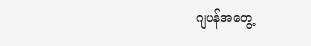ဂျပန်အတွေ့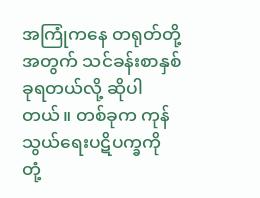အကြုံကနေ တရုတ်တို့အတွက် သင်ခန်းစာနှစ်ခုရတယ်လို့ ဆိုပါတယ်။ တစ်ခုက ကုန်သွယ်ရေးပဋိပက္ခကို တုံ့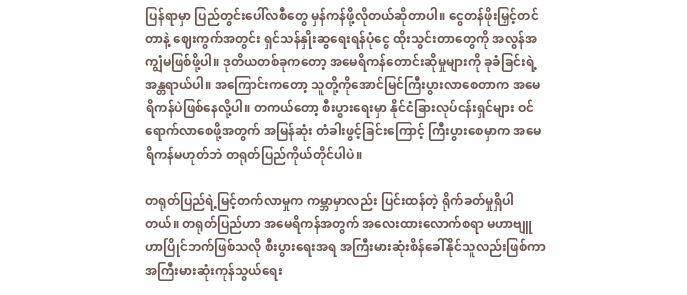ပြန်ရာမှာ ပြည်တွင်းပေါ်လစီတွေ မှန်ကန်ဖို့လိုတယ်ဆိုတာပါ။ ငွေတန်ဖိုးမြှင့်တင်တာနဲ့ ဈေးကွက်အတွင်း ရှင်သန်နှိုးဆွရေးရန်ပုံငွေ ထိုးသွင်းတာတွေကို အလွန်အကျွံမဖြစ်ဖို့ပါ။ ဒုတိယတစ်ခုကတော့ အမေရိကန်တောင်းဆိုမှုများကို ခုခံခြင်းရဲ့အန္တရာယ်ပါ။ အကြောင်းကတော့ သူတို့ကိုအောင်မြင်ကြီးပွားလာစေတာက အမေရိကန်ပဲဖြစ်နေလို့ပါ။ တကယ်တော့ စီးပွားရေးမှာ နိုင်ငံခြားလုပ်ငန်းရှင်များ ဝင်ရောက်လာစေဖို့အတွက် အမြန်ဆုံး တံခါးဖွင့်ခြင်းကြောင့် ကြီးပွားစေမှာက အမေရိကန်မဟုတ်ဘဲ တရုတ်ပြည်ကိုယ်တိုင်ပါပဲ။

တရုတ်ပြည်ရဲ့မြင့်တက်လာမှုက ကမ္ဘာမှာလည်း ပြင်းထန်တဲ့ ရိုက်ခတ်မှုရှိပါတယ်။ တရုတ်ပြည်ဟာ အမေရိကန်အတွက် အလေးထားလောက်စရာ မဟာဗျူဟာပြိုင်ဘက်ဖြစ်သလို စီးပွားရေးအရ အကြီးမားဆုံးစိန်ခေါ်နိုင်သူလည်းဖြစ်ကာ အကြီးမားဆုံးကုန်သွယ်ရေး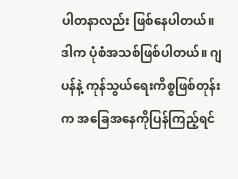ပါတနာလည်း ဖြစ်နေပါတယ်။ ဒါက ပုံစံအသစ်ဖြစ်ပါတယ်။ ဂျပန်နဲ့ ကုန်သွယ်ရေးကိစ္စဖြစ်တုန်းက အခြေအနေကိုပြန်ကြည့်ရင်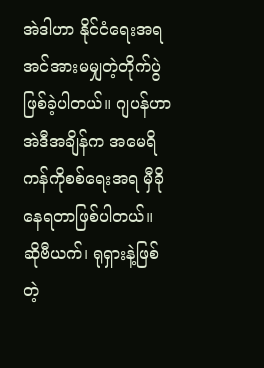အဲဒါဟာ နိုင်ငံရေးအရ အင်အားမမျှတဲ့တိုက်ပွဲ ဖြစ်ခဲ့ပါတယ်။ ဂျပန်ဟာ အဲဒီအချိန်က အမေရိကန်ကိုစစ်ရေးအရ မှီခိုနေရတာဖြစ်ပါတယ်။ ဆိုဗီယက်၊ ရုရှားနဲ့ဖြစ်တဲ့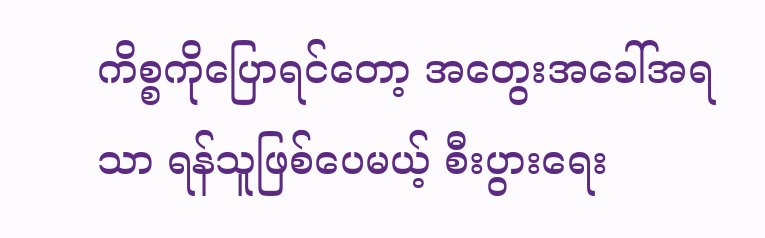ကိစ္စကိုပြောရင်တော့ အတွေးအခေါ်အရသာ ရန်သူဖြစ်ပေမယ့် စီးပွားရေး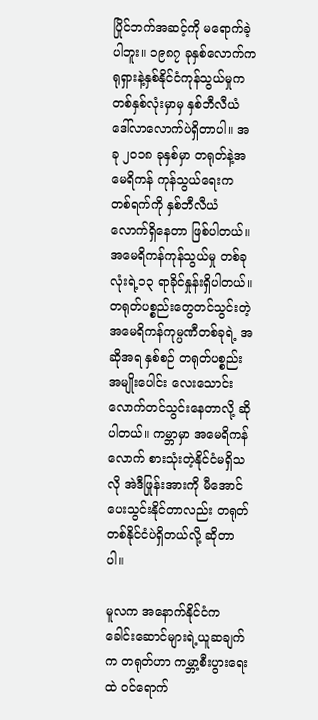ပြိုင်ဘက်အဆင့်ကို မရောက်ခဲ့ပါဘူး။ ၁၉၈၇ ခုနှစ်လောက်က ရုရှားနဲ့နှစ်နိုင်ငံကုန်သွယ်မှုက တစ်နှစ်လုံးမှာမှ နှစ်ဘီလီယံဒေါ်လာလောက်ပဲရှိတာပါ။ အခု ၂၀၁၈ ခုနှစ်မှာ တရုတ်နဲ့အမေရိကန် ကုန်သွယ်ရေးက တစ်ရက်ကို နှစ်ဘီလီယံလောက်ရှိနေတာ ဖြစ်ပါတယ်။ အမေရိကန်ကုန်သွယ်မှု တစ်ခုလုံးရဲ့၁၃ ရာခိုင်နှုန်းရှိပါတယ်။ တရုတ်ပစ္စည်းတွေတင်သွင်းတဲ့ အမေရိကန်ကုမ္ပဏီတစ်ခုရဲ့ အဆိုအရ နှစ်စဉ် တရုတ်ပစ္စည်းအမျိုးပေါင်း လေးသောင်းလောက်တင်သွင်းနေတာလို့ ဆိုပါတယ်။ ကမ္ဘာမှာ အမေရိကန်လောက် စားသုံးတဲ့နိုင်ငံမရှိသလို အဲဒီဖြုန်းအားကို မီအောင်ပေးသွင်းနိုင်တာလည်း တရုတ်တစ်နိုင်ငံပဲရှိတယ်လို့ ဆိုတာပါ။

မူလက အနောက်နိုင်ငံကခေါင်းဆောင်များရဲ့ယူဆချက်က တရုတ်ဟာ ကမ္ဘာ့စီးပွားရေးထဲ ဝင်ရောက်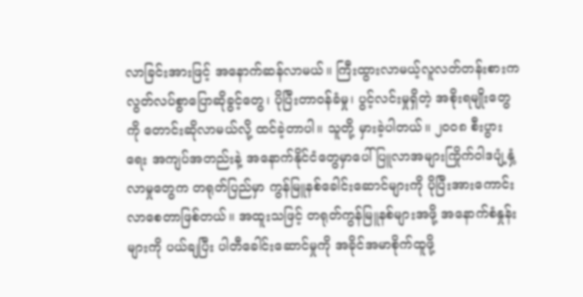လာခြင်းအားဖြင့် အနောက်ဆန်လာမယ်။ ကြီးထွားလာမယ့်လူလတ်တန်းစားက လွတ်လပ်စွာပြောဆိုခွင့်တွေ၊ ပိုပြီးတာဝန်ခံမှု၊ ပွင့်လင်းမှုရှိတဲ့ အစိုးရမျိုးတွေကို တောင်းဆိုလာမယ်လို့ ထင်ခဲ့တာပါ။ သူတို့ မှားခဲ့ပါတယ်။ ၂၀ဝ၈ စီးပွားရေး အကျပ်အတည်းနဲ့ အနောက်နိုင်ငံတွေမှာပေါ် ပြူလာအများကြိုက်ဝါဒပျံ့နှံ့လာမှုတွေက တရုတ်ပြည်မှာ ကွန်မြူနစ်ခေါင်းဆောင်များကို ပိုပြီးအားကောင်းလာစေတာဖြစ်တယ်။ အထူးသဖြင့် တရုတ်ကွန်မြူနစ်များအဖို့ အနောက်စံနှုန်းများကို ပယ်ချပြီး ပါတီခေါင်းဆောင်မှုကို အခိုင်အမာစိုက်ထူဖို့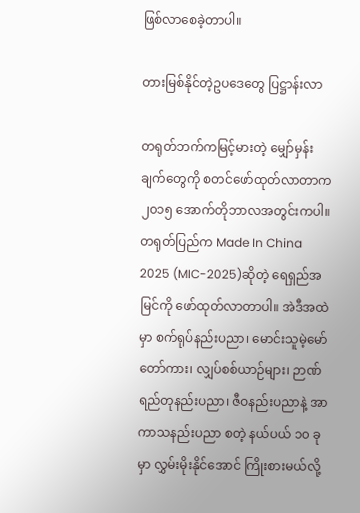ဖြစ်လာစေခဲ့တာပါ။

တားမြစ်နိုင်တဲ့ဥပဒေတွေ ပြဋ္ဌာန်းလာ

တရုတ်ဘက်ကမြင့်မားတဲ့ မျှော်မှန်းချက်တွေကို စတင်ဖော်ထုတ်လာတာက ၂၀၁၅ အောက်တိုဘာလအတွင်းကပါ။ တရုတ်ပြည်က Made In China 2025 (MIC-2025)ဆိုတဲ့ ရေရှည်အမြင်ကို ဖော်ထုတ်လာတာပါ။ အဲဒီအထဲမှာ စက်ရုပ်နည်းပညာ၊ မောင်းသူမဲ့မော်တော်ကား၊ လျှပ်စစ်ယာဉ်များ၊ ဉာဏ်ရည်တုနည်းပညာ၊ ဇီဝနည်းပညာနဲ့ အာကာသနည်းပညာ စတဲ့ နယ်ပယ် ၁၀ ခုမှာ လွှမ်းမိုးနိုင်အောင် ကြိုးစားမယ်လို့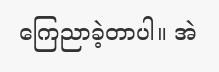ကြေညာခဲ့တာပါ။ အဲ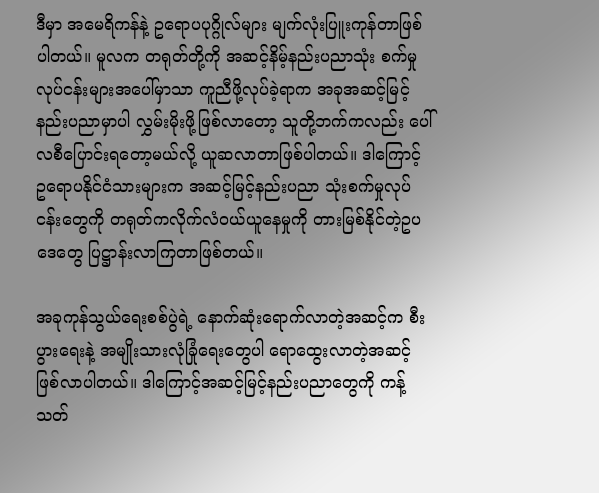ဒီမှာ အမေရိကန်နဲ့ ဥရောပပုဂ္ဂိုလ်များ မျက်လုံးပြူးကုန်တာဖြစ်ပါတယ်။ မူလက တရုတ်တို့ကို အဆင့်နိမ့်နည်းပညာသုံး စက်မှုလုပ်ငန်းများအပေါ်မှာသာ ကူညီဖို့လုပ်ခဲ့ရာက အခုအဆင့်မြင့်နည်းပညာမှာပါ လွှမ်းမိုးဖို့ဖြစ်လာတော့ သူတို့ဘက်ကလည်း ပေါ်လစီပြောင်းရတော့မယ်လို့ ယူဆလာတာဖြစ်ပါတယ်။ ဒါကြောင့် ဥရောပနိုင်ငံသားများက အဆင့်မြင့်နည်းပညာ သုံးစက်မှုလုပ်ငန်းတွေကို တရုတ်ကလိုက်လံဝယ်ယူနေမှုကို တားမြစ်နိုင်တဲ့ဥပဒေတွေ ပြဋ္ဌာန်းလာကြတာဖြစ်တယ်။

အခုကုန်သွယ်ရေးစစ်ပွဲရဲ့ နောက်ဆုံးရောက်လာတဲ့အဆင့်က စီးပွားရေးနဲ့ အမျိုးသားလုံခြုံရေးတွေပါ ရောထွေးလာတဲ့အဆင့် ဖြစ်လာပါတယ်။ ဒါကြောင့်အဆင့်မြင့်နည်းပညာတွေကို ကန့်သတ်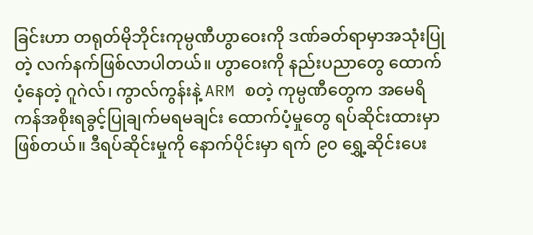ခြင်းဟာ တရုတ်မိုဘိုင်းကုမ္ပဏီဟွာဝေးကို ဒဏ်ခတ်ရာမှာအသုံးပြုတဲ့ လက်နက်ဖြစ်လာပါတယ်။ ဟွာဝေးကို နည်းပညာတွေ ထောက်ပံ့နေတဲ့ ဂူဂဲလ်၊ ကွာလ်ကွန်းနဲ့ ARM စတဲ့ ကုမ္ပဏီတွေက အမေရိကန်အစိုးရခွင့်ပြုချက်မရမချင်း ထောက်ပံ့မှုတွေ ရပ်ဆိုင်းထားမှာဖြစ်တယ်။ ဒီရပ်ဆိုင်းမှုကို နောက်ပိုင်းမှာ ရက် ၉၀ ရွှေ့ဆိုင်းပေး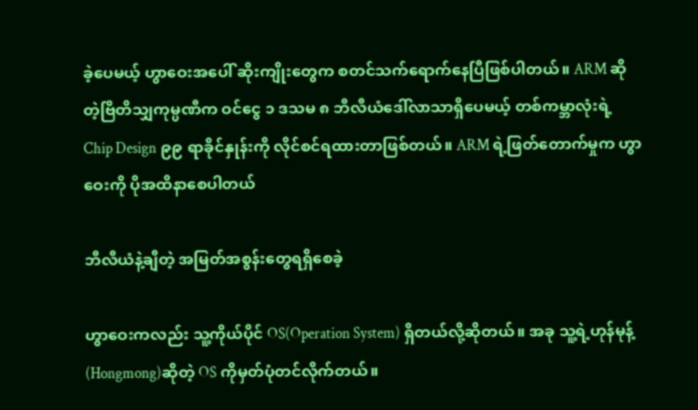ခဲ့ပေမယ့် ဟွာဝေးအပေါ် ဆိုးကျိုးတွေက စတင်သက်ရောက်နေပြီဖြစ်ပါတယ်။ ARM ဆိုတဲ့ဗြိတိသျှကုမ္ပဏီက ဝင်ငွေ ၁ ဒသမ ၈ ဘီလီယံဒေါ်လာသာရှိပေမယ့် တစ်ကမ္ဘာလုံးရဲ့ Chip Design ၉၉ ရာခိုင်နှုန်းကို လိုင်စင်ရထားတာဖြစ်တယ်။ ARM ရဲ့ဖြတ်တောက်မှုက ဟွာဝေးကို ပိုအထိနာစေပါတယ်

ဘီလီယံနဲ့ချီတဲ့ အမြတ်အစွန်းတွေရရှိစေခဲ့

ဟွာဝေးကလည်း သူ့ကိုယ်ပိုင် OS(Operation System) ရှိတယ်လို့ဆိုတယ်။ အခု သူ့ရဲ့ဟုန်မုန့် (Hongmong)ဆိုတဲ့ OS ကိုမှတ်ပုံတင်လိုက်တယ်။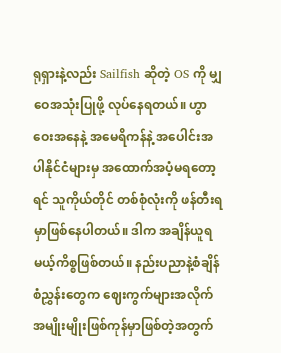ရုရှားနဲ့လည်း Sailfish ဆိုတဲ့ OS ကို မျှဝေအသုံးပြုဖို့ လုပ်နေရတယ်။ ဟွာဝေးအနေနဲ့ အမေရိကန်နဲ့ အပေါင်းအပါနိုင်ငံများမှ အထောက်အပံ့မရတော့ရင် သူကိုယ်တိုင် တစ်စုံလုံးကို ဖန်တီးရမှာဖြစ်နေပါတယ်။ ဒါက အချိန်ယူရမယ့်ကိစ္စဖြစ်တယ်။ နည်းပညာနဲ့စံချိန်စံညွှန်းတွေက ဈေးကွက်များအလိုက် အမျိုးမျိုးဖြစ်ကုန်မှာဖြစ်တဲ့အတွက်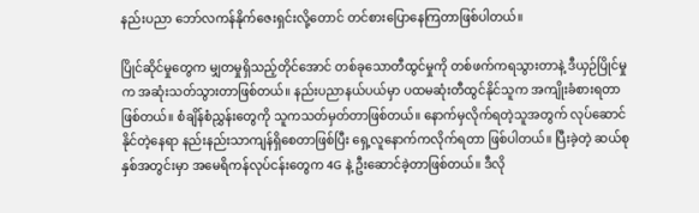နည်းပညာ ဘော်လကန်နိုက်ဇေးရှင်းလို့တောင် တင်စားပြောနေကြတာဖြစ်ပါတယ်။

ပြိုင်ဆိုင်မှုတွေက မျှတမှုရှိသည့်တိုင်အောင် တစ်ခုသောတီထွင်မှုကို တစ်ဖက်ကရသွားတာနဲ့ ဒီယှဉ်ပြိုင်မှုက အဆုံးသတ်သွားတာဖြစ်တယ်။ နည်းပညာနယ်ပယ်မှာ ပထမဆုံးတီထွင်နိုင်သူက အကျိုးခံစားရတာဖြစ်တယ်။ စံချိန်စံညွှန်းတွေကို သူကသတ်မှတ်တာဖြစ်တယ်။ နောက်မှလိုက်ရတဲ့သူအတွက် လုပ်ဆောင်နိုင်တဲ့နေရာ နည်းနည်းသာကျန်ရှိစေတာဖြစ်ပြီး ရှေ့လူနောက်ကလိုက်ရတာ ဖြစ်ပါတယ်။ ပြီးခဲ့တဲ့ ဆယ်စုနှစ်အတွင်းမှာ အမေရိကန်လုပ်ငန်းတွေက 4G နဲ့ ဦးဆောင်ခဲ့တာဖြစ်တယ်။ ဒီလို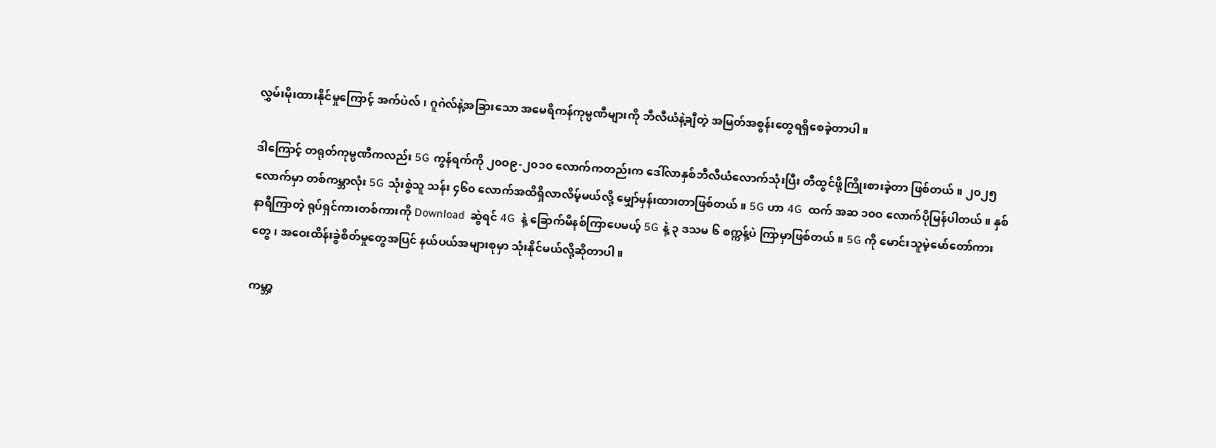လွှမ်းမိုးထားနိုင်မှုကြောင့် အက်ပဲလ်၊ ဂူဂဲလ်နဲ့အခြားသော အမေရိကန်ကုမ္ပဏီများကို ဘီလီယံနဲ့ချီတဲ့ အမြတ်အစွန်းတွေရရှိစေခဲ့တာပါ။

ဒါကြောင့် တရုတ်ကုမ္ပဏီကလည်း 5G ကွန်ရက်ကို ၂၀ဝ၉-၂၀၁၀ လောက်ကတည်းက ဒေါ်လာနှစ်ဘီလီယံလောက်သုံးပြီး တီထွင်ဖို့ကြိုးစားခဲ့တာ ဖြစ်တယ်။ ၂၀၂၅ လောက်မှာ တစ်ကမ္ဘာလုံး 5G သုံးစွဲသူ သန်း ၄၆၀ လောက်အထိရှိလာလိမ့်မယ်လို့ မျှော်မှန်းထားတာဖြစ်တယ်။ 5G ဟာ 4G  ထက် အဆ ၁၀ဝ လောက်ပိုမြန်ပါတယ်။ နှစ်နာရီကြာတဲ့ ရုပ်ရှင်ကားတစ်ကားကို Download  ဆွဲရင် 4G  နဲ့ ခြောက်မိနစ်ကြာပေမယ့် 5G နဲ့ ၃ ဒသမ ၆ စက္ကန့်ပဲ ကြာမှာဖြစ်တယ်။ 5G ကို မောင်းသူမဲ့မော်တော်ကားတွေ၊ အဝေးထိန်းခွဲစိတ်မှုတွေအပြင် နယ်ပယ်အများစုမှာ သုံးနိုင်မယ်လို့ဆိုတာပါ။

ကမ္ဘာ့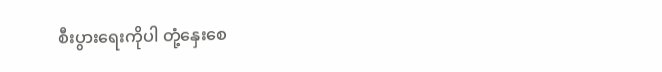စီးပွားရေးကိုပါ တုံ့နှေးစေ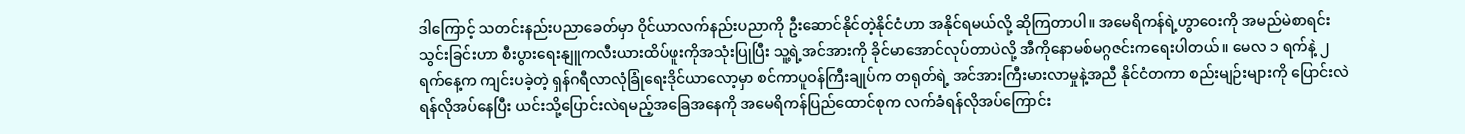ဒါကြောင့် သတင်းနည်းပညာခေတ်မှာ ဝိုင်ယာလက်နည်းပညာကို ဦးဆောင်နိုင်တဲ့နိုင်ငံဟာ အနိုင်ရမယ်လို့ ဆိုကြတာပါ။ အမေရိကန်ရဲ့ဟွာဝေးကို အမည်မဲစာရင်းသွင်းခြင်းဟာ စီးပွားရေးနျူကလီးယားထိပ်ဖူးကိုအသုံးပြုပြီး သူ့ရဲ့အင်အားကို ခိုင်မာအောင်လုပ်တာပဲလို့ အီကိုနောမစ်မဂ္ဂဇင်းကရေးပါတယ်။ မေလ ၁ ရက်နဲ့ ၂ ရက်နေ့က ကျင်းပခဲ့တဲ့ ရှန်ဂရီလာလုံခြုံရေးဒိုင်ယာလော့မှာ စင်ကာပူဝန်ကြီးချုပ်က တရုတ်ရဲ့ အင်အားကြီးမားလာမှုနဲ့အညီ နိုင်ငံတကာ စည်းမျဉ်းများကို ပြောင်းလဲရန်လိုအပ်နေပြီး ယင်းသို့ပြောင်းလဲရမည့်အခြေအနေကို အမေရိကန်ပြည်ထောင်စုက လက်ခံရန်လိုအပ်ကြောင်း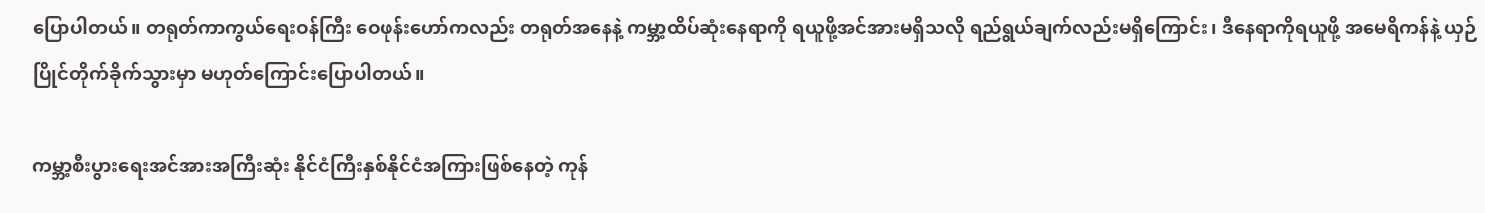ပြောပါတယ်။ တရုတ်ကာကွယ်ရေးဝန်ကြီး ဝေဖုန်းဟော်ကလည်း တရုတ်အနေနဲ့ ကမ္ဘာ့ထိပ်ဆုံးနေရာကို ရယူဖို့အင်အားမရှိသလို ရည်ရွယ်ချက်လည်းမရှိကြောင်း၊ ဒီနေရာကိုရယူဖို့ အမေရိကန်နဲ့ ယှဉ်ပြိုင်တိုက်ခိုက်သွားမှာ မဟုတ်ကြောင်းပြောပါတယ်။

ကမ္ဘာ့စီးပွားရေးအင်အားအကြီးဆုံး နိုင်ငံကြီးနှစ်နိုင်ငံအကြားဖြစ်နေတဲ့ ကုန်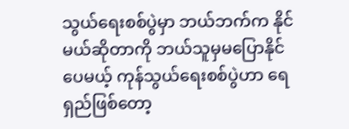သွယ်ရေးစစ်ပွဲမှာ ဘယ်ဘက်က နိုင်မယ်ဆိုတာကို ဘယ်သူမှမပြောနိုင်ပေမယ့် ကုန်သွယ်ရေးစစ်ပွဲဟာ ရေရှည်ဖြစ်တော့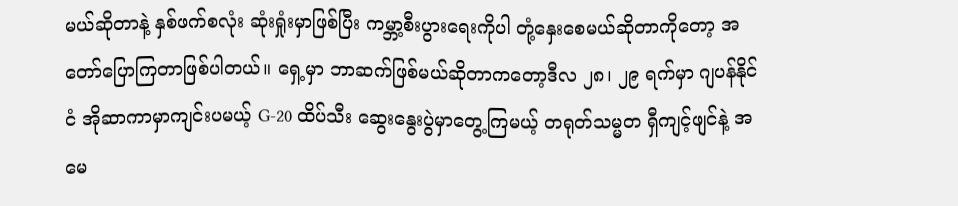မယ်ဆိုတာနဲ့ နှစ်ဖက်စလုံး ဆုံးရှုံးမှာဖြစ်ပြီး ကမ္ဘာ့စီးပွားရေးကိုပါ တုံ့နှေးစေမယ်ဆိုတာကိုတော့ အတော်ပြောကြတာဖြစ်ပါတယ်။ ရှေ့မှာ ဘာဆက်ဖြစ်မယ်ဆိုတာကတော့ဒီလ ၂၈၊ ၂၉ ရက်မှာ ဂျပန်နိုင်ငံ အိုဆာကာမှာကျင်းပမယ့် G-20 ထိပ်သီး ဆွေးနွေးပွဲမှာတွေ့ကြမယ့် တရုတ်သမ္မတ ရှီကျင့်ဖျင်နဲ့ အမေ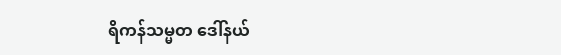ရိကန်သမ္မတ ဒေါ်နယ်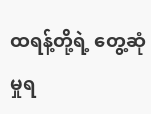ထရန့်တို့ရဲ့ တွေ့ဆုံမှုရ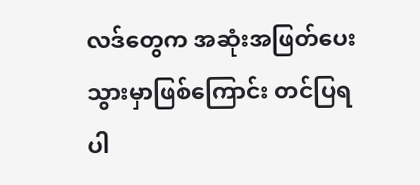လဒ်တွေက အဆုံးအဖြတ်ပေးသွားမှာဖြစ်ကြောင်း တင်ပြရပါ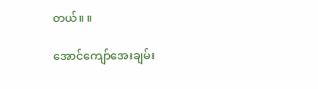တယ်။ ။

အောင်ကျော်အေးချမ်း